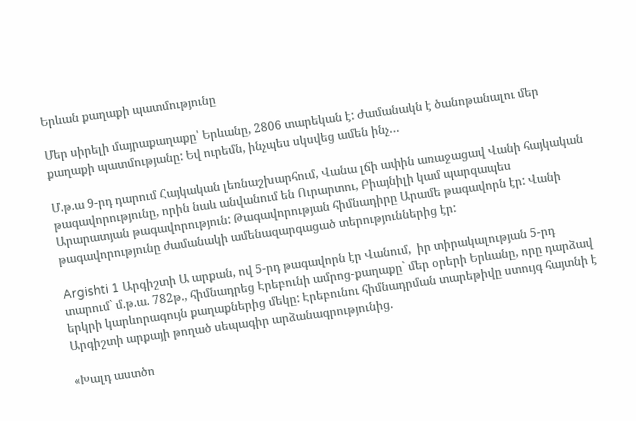Երևան քաղաքի պատմությունը

Մեր սիրելի մայրաքաղաքը՝ Երևանը, 2806 տարեկան է: Ժամանակն է ծանոթանալու մեր քաղաքի պատմությանը: Եվ ուրեմն, ինչպես սկսվեց ամեն ինչ…

Մ.թ.ա 9-րդ դարում Հայկական լեռնաշխարհում, Վանա լճի ափին առաջացավ Վանի հայկական թագավորությունը, որին նաև անվանում են Ուրարտու, Բիայնիլի կամ պարզապես Արարատյան թագավորություն: Թագավորության հիմնադիրը Արամե թագավորն էր: Վանի թագավորությունը ժամանակի ամենազարգացած տերություններից էր:

Argishti 1 Արգիշտի Ա արքան, ով 5-րդ թագավորն էր Վանում,  իր տիրակալության 5-րդ տարում` մ.թ.ա. 782թ., հիմնադրեց Էրեբունի ամրոց-քաղաքը` մեր օրերի Երևանը, որը դարձավ երկրի կարևորագույն քաղաքներից մեկը: Էրեբունու հիմնադրման տարեթիվը ստույգ հայտնի է Արգիշտի արքայի թողած սեպագիր արձանագրությունից.

«Խալդ աստծո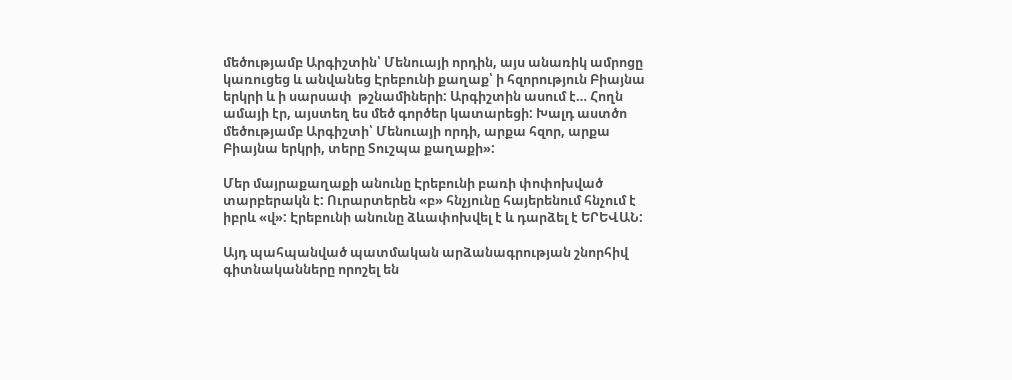մեծությամբ Արգիշտին՝ Մենուայի որդին, այս անառիկ ամրոցը կառուցեց և անվանեց Էրեբունի քաղաք՝ ի հզորություն Բիայնա երկրի և ի սարսափ  թշնամիների: Արգիշտին ասում է… Հողն ամայի էր, այստեղ ես մեծ գործեր կատարեցի: Խալդ աստծո մեծությամբ Արգիշտի՝ Մենուայի որդի, արքա հզոր, արքա Բիայնա երկրի, տերը Տուշպա քաղաքի»:

Մեր մայրաքաղաքի անունը Էրեբունի բառի փոփոխված տարբերակն է: Ուրարտերեն «բ» հնչյունը հայերենում հնչում է իբրև «վ»: Էրեբունի անունը ձևափոխվել է և դարձել է ԵՐԵՎԱՆ:

Այդ պահպանված պատմական արձանագրության շնորհիվ գիտնականները որոշել են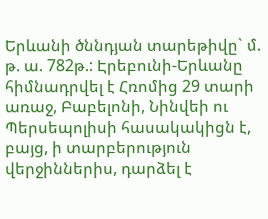Երևանի ծննդյան տարեթիվը` մ. թ. ա. 782թ.: Էրեբունի-Երևանը հիմնադրվել է Հռոմից 29 տարի առաջ, Բաբելոնի, Նինվեի ու Պերսեպոլիսի հասակակիցն է, բայց, ի տարբերություն վերջիններիս, դարձել է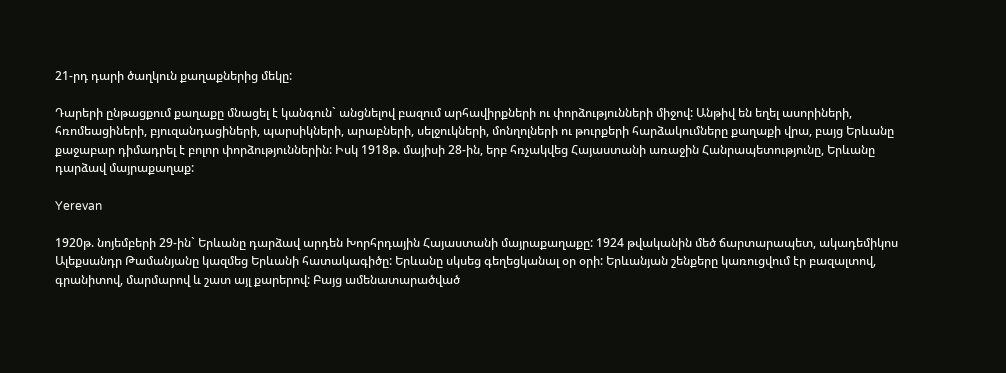21-րդ դարի ծաղկուն քաղաքներից մեկը:

Դարերի ընթացքում քաղաքը մնացել է կանգուն` անցնելով բազում արհավիրքների ու փորձությունների միջով: Անթիվ են եղել ասորիների, հռոմեացիների, բյուզանդացիների, պարսիկների, արաբների, սելջուկների, մոնղոլների ու թուրքերի հարձակումները քաղաքի վրա, բայց Երևանը քաջաբար դիմադրել է բոլոր փորձություններին: Իսկ 1918թ. մայիսի 28-ին, երբ հռչակվեց Հայաստանի առաջին Հանրապետությունը, Երևանը դարձավ մայրաքաղաք:

Yerevan

1920թ. նոյեմբերի 29-ին` Երևանը դարձավ արդեն Խորհրդային Հայաստանի մայրաքաղաքը: 1924 թվականին մեծ ճարտարապետ, ակադեմիկոս Ալեքսանդր Թամանյանը կազմեց Երևանի հատակագիծը: Երևանը սկսեց գեղեցկանալ օր օրի: Երևանյան շենքերը կառուցվում էր բազալտով, գրանիտով, մարմարով և շատ այլ քարերով: Բայց ամենատարածված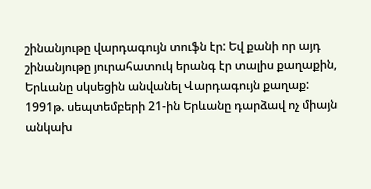շինանյութը վարդագույն տուֆն էր: Եվ քանի որ այդ շինանյութը յուրահատուկ երանգ էր տալիս քաղաքին, Երևանը սկսեցին անվանել Վարդագույն քաղաք: 1991թ. սեպտեմբերի 21-ին Երևանը դարձավ ոչ միայն անկախ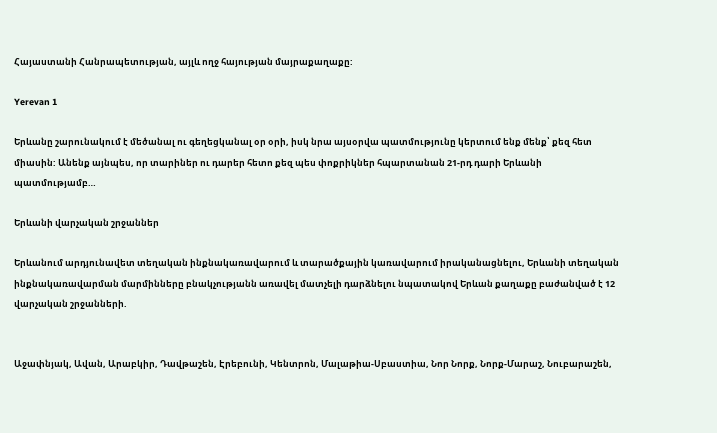Հայաստանի Հանրապետության, այլև ողջ հայության մայրաքաղաքը:

Yerevan 1

Երևանը շարունակում է մեծանալ ու գեղեցկանալ օր օրի, իսկ նրա այսօրվա պատմությունը կերտում ենք մենք՝ քեզ հետ միասին: Անենք այնպես, որ տարիներ ու դարեր հետո քեզ պես փոքրիկներ հպարտանան 21-րդ դարի Երևանի պատմությամբ…

Երևանի վարչական շրջաններ

Երևանում արդյունավետ տեղական ինքնակառավարում և տարածքային կառավարում իրականացնելու, Երևանի տեղական ինքնակառավարման մարմինները բնակչությանն առավել մատչելի դարձնելու նպատակով Երևան քաղաքը բաժանված է 12 վարչական շրջանների.


Աջափնյակ, Ավան, Արաբկիր, Դավթաշեն, Էրեբունի, Կենտրոն, Մալաթիա-Սբաստիա, Նոր Նորք, Նորք-Մարաշ, Նուբարաշեն,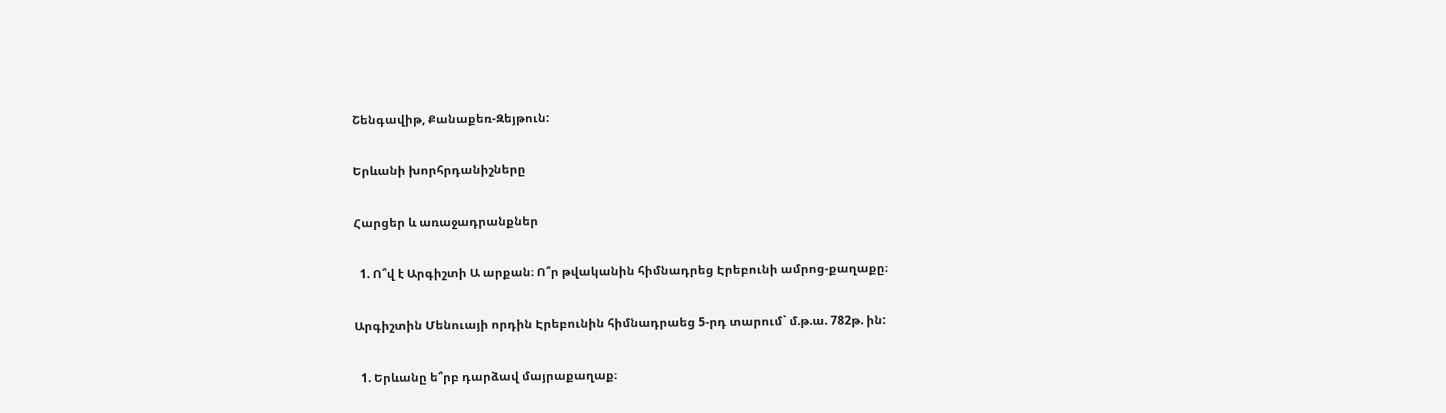Շենգավիթ, Քանաքեռ-Զեյթուն:

Երևանի խորհրդանիշները

Հարցեր և առաջադրանքներ

  1. Ո՞վ է Արգիշտի Ա արքան։ Ո՞ր թվականին հիմնադրեց Էրեբունի ամրոց-քաղաքը։

Արգիշտին Մենուայի որդին Էրեբունին հիմնադրաեց 5-րդ տարում` մ.թ.ա. 782թ. ին:

  1. Երևանը ե՞րբ դարձավ մայրաքաղաք։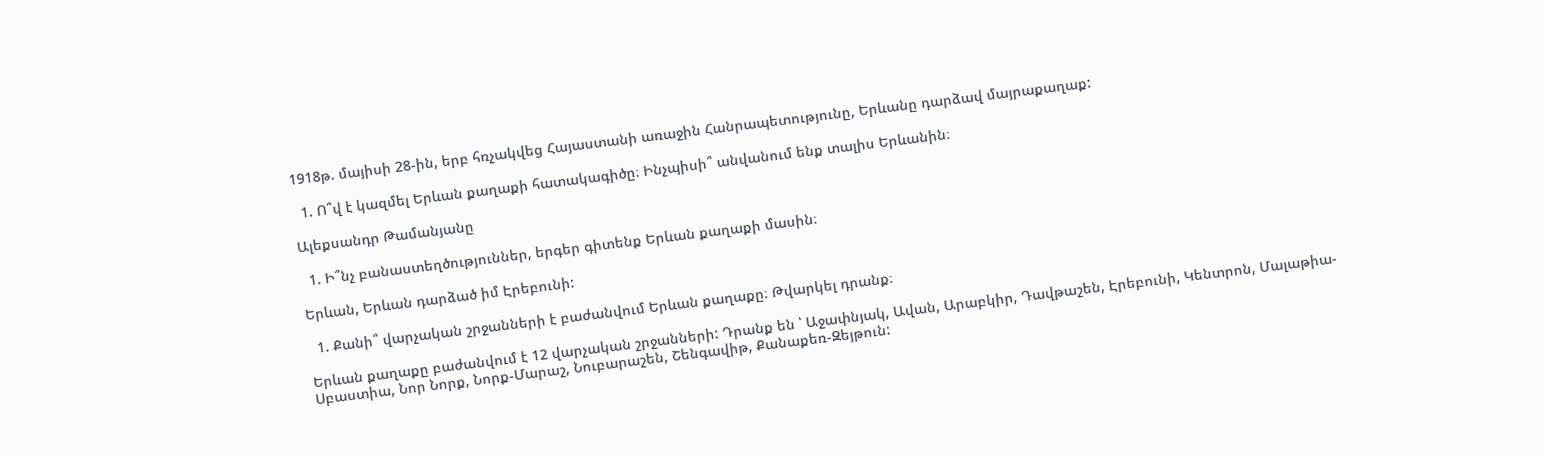1918թ. մայիսի 28-ին, երբ հռչակվեց Հայաստանի առաջին Հանրապետությունը, Երևանը դարձավ մայրաքաղաք:

  1. Ո՞վ է կազմել Երևան քաղաքի հատակագիծը։ Ինչպիսի՞ անվանում ենք տալիս Երևանին։

Ալեքսանդր Թամանյանը

  1. Ի՞նչ բանաստեղծություններ, երգեր գիտենք Երևան քաղաքի մասին։

Երևան, Երևան դարձած իմ Էրեբունի:

  1. Քանի՞ վարչական շրջանների է բաժանվում Երևան քաղաքը։ Թվարկել դրանք։

Երևան քաղաքը բաժանվում է 12 վարչական շրջանների: Դրանք են ՝ Աջափնյակ, Ավան, Արաբկիր, Դավթաշեն, Էրեբունի, Կենտրոն, Մալաթիա-Սբաստիա, Նոր Նորք, Նորք-Մարաշ, Նուբարաշեն, Շենգավիթ, Քանաքեռ-Զեյթուն: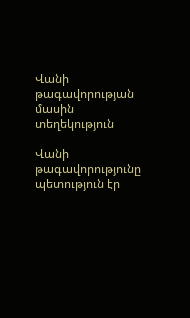Վանի թագավորության մասին տեղեկություն

Վանի թագավորությունը պետություն էր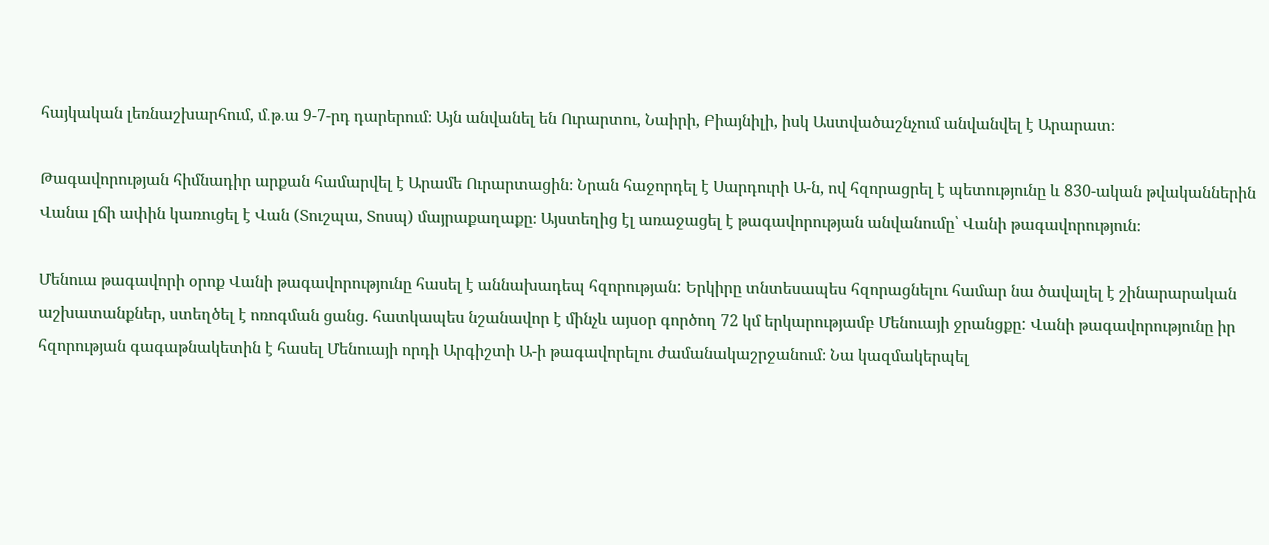հայկական լեռնաշխարհում, մ․թ․ա 9-7-րդ դարերում։ Այն անվանել են Ուրարտու, Նաիրի, Բիայնիլի, իսկ Աստվածաշնչում անվանվել է Արարատ։

Թագավորության հիմնադիր արքան համարվել է Արամե Ուրարտացին։ Նրան հաջորդել է Սարդուրի Ա-ն, ով հզորացրել է պետությունը և 830-ական թվականներին Վանա լճի ափին կառուցել է Վան (Տուշպա, Տոսպ) մայրաքաղաքը։ Այստեղից էլ առաջացել է թագավորության անվանումը՝ Վանի թագավորություն։

Մենուա թագավորի օրոք Վանի թագավորությունը հասել է աննախադեպ հզորության: Երկիրը տնտեսապես հզորացնելու համար նա ծավալել է շինարարական աշխատանքներ, ստեղծել է ոռոգման ցանց. հատկապես նշանավոր է մինչև այսօր գործող 72 կմ երկարությամբ Մենուայի ջրանցքը: Վանի թագավորությունը իր հզորության գագաթնակետին է հասել Մենուայի որդի Արգիշտի Ա-ի թագավորելու ժամանակաշրջանում։ Նա կազմակերպել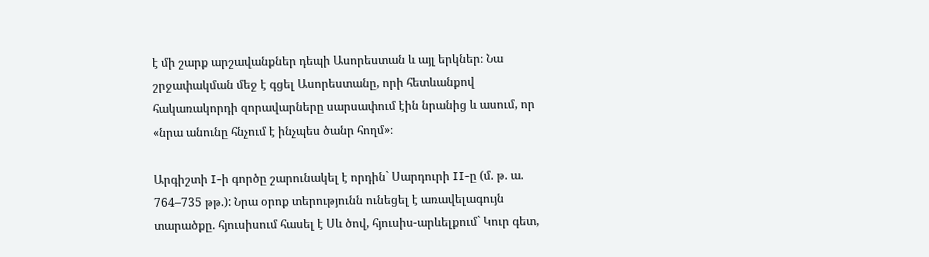է մի շարք արշավանքներ դեպի Ասորեստան և այլ երկներ։ Նա շրջափակման մեջ է գցել Ասորեստանը, որի հետևանքով հակառակորդի զորավարները սարսափում էին նրանից և ասում, որ «նրա անունը հնչում է ինչպես ծանր հողմ»։

Արգիշտի I-ի գործը շարունակել է որդին` Սարդուրի II-ը (մ. թ. ա.  764–735 թթ.): Նրա օրոք տերությունն ունեցել է առավելագույն տարածքը. հյուսիսում հասել է Սև ծով, հյուսիս-արևելքում` Կուր գետ,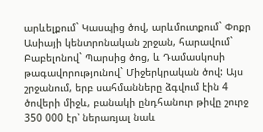արևելքում` Կասպից ծով, արևմուտքում` Փոքր Ասիայի կենտրոնական շրջան, հարավում` Բաբելոնով` Պարսից ծոց, և Դամասկոսի թագավորությունով` Միջերկրական ծով: Այս շրջանում, երբ սահմանները ձգվում էին 4 ծովերի միջև, բանակի ընդհանուր թիվը շուրջ 350 000 էր՝ ներառյալ նաև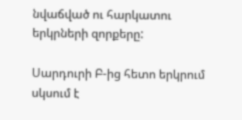նվաճված ու հարկատու երկրների զորքերը:

Սարդուրի Բ-ից հետո երկրում սկսում է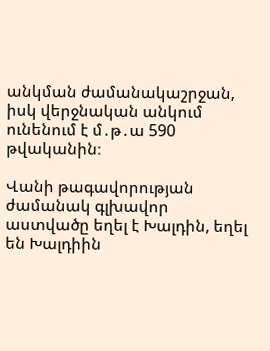անկման ժամանակաշրջան, իսկ վերջնական անկում ունենում է մ․թ․ա 590 թվականին։

Վանի թագավորության ժամանակ գլխավոր աստվածը եղել է Խալդին, եղել են Խալդիին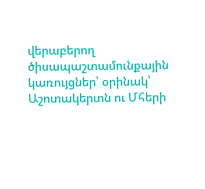վերաբերող ծիսապաշտամունքային կառույցներ՝ օրինակ՝ Աշոտակերտն ու Մհերի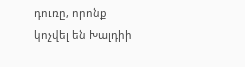դուռը, որոնք կոչվել են Խալդիի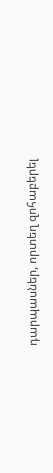դարպասներ, որտեղ զոհաբերել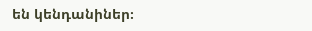են կենդանիներ։